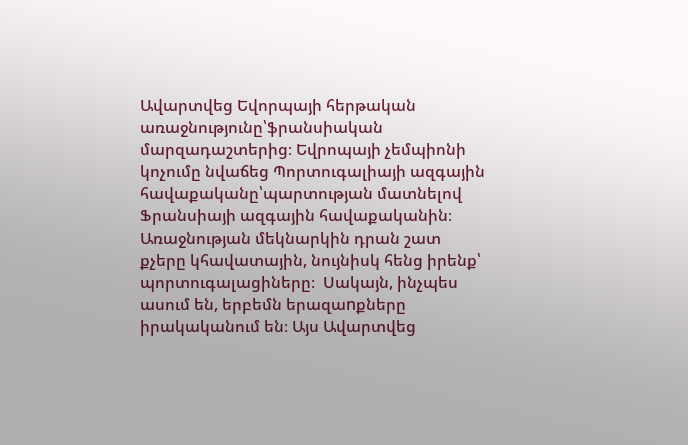Ավարտվեց Եվորպայի հերթական առաջնությունը՝ֆրանսիական մարզադաշտերից։ Եվրոպայի չեմպիոնի կոչումը նվաճեց Պորտուգալիայի ազգային հավաքականը՝պարտության մատնելով Ֆրանսիայի ազգային հավաքականին։  Առաջնության մեկնարկին դրան շատ քչերը կհավատային, նույնիսկ հենց իրենք՝ պորտուգալացիները։  Սակայն, ինչպես ասում են, երբեմն երազաnքները իրակականում են։ Այս Ավարտվեց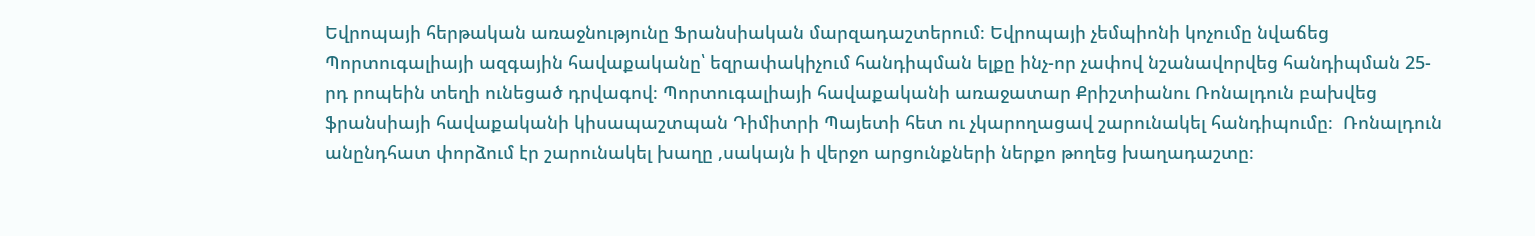Եվրոպայի հերթական առաջնությունը Ֆրանսիական մարզադաշտերում։ Եվրոպայի չեմպիոնի կոչումը նվաճեց Պորտուգալիայի ազգային հավաքականը՝ եզրափակիչում հանդիպման ելքը ինչ-որ չափով նշանավորվեց հանդիպման 25-րդ րոպեին տեղի ունեցած դրվագով։ Պորտուգալիայի հավաքականի առաջատար Քրիշտիանու Ռոնալդուն բախվեց ֆրանսիայի հավաքականի կիսապաշտպան Դիմիտրի Պայետի հետ ու չկարողացավ շարունակել հանդիպումը։  Ռոնալդուն անընդհատ փորձում էր շարունակել խաղը ,սակայն ի վերջո արցունքների ներքո թողեց խաղադաշտը։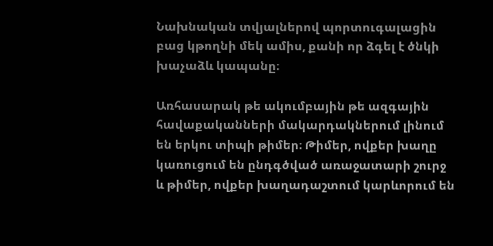Նախնական տվյալներով պորտուգալացին բաց կթողնի մեկ ամիս, քանի որ ձգել է ծնկի խաչաձև կապանը։

Առհասարակ թե ակումբային թե ազգային հավաքականների մակարդակներում լինում են երկու տիպի թիմեր։ Թիմեր, ովքեր խաղը կառուցում են ընդգծված առաջատարի շուրջ և թիմեր, ովքեր խաղադաշտում կարևորում են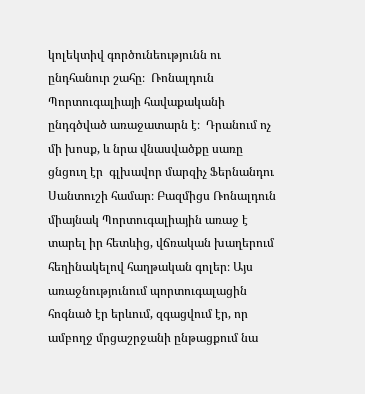կոլեկտիվ գործունեությունն ու ընդհանուր շահը։  Ռոնալդուն Պորտուգալիայի հավաքականի ընդգծված առաջատարն է։  Դրանում ոչ մի խոսք, և նրա վնասվածքը սառը ցնցուղ էր  գլխավոր մարզիչ Ֆերնանդու Սանտուշի համար։ Բազմիցս Ռոնալդուն միայնակ Պորտուգալիային առաջ է տարել իր հետևից, վճռական խաղերում հեղինակելով հաղթական գոլեր։ Այս առաջնությունում պորտուգալացին  հոգնած էր երևում, զգացվում էր, որ  ամբողջ մրցաշրջանի ընթացքում նա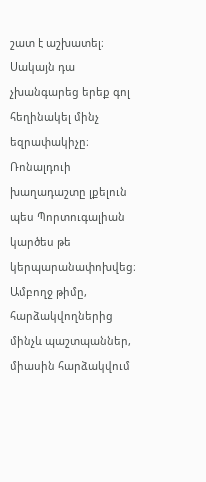շատ է աշխատել։ Սակայն դա  չխանգարեց երեք գոլ հեղինակել մինչ եզրափակիչը։ Ռոնալդուի խաղադաշտը լքելուն պես Պորտուգալիան կարծես թե կերպարանափոխվեց։ Ամբողջ թիմը, հարձակվողներից մինչև պաշտպաններ, միասին հարձակվում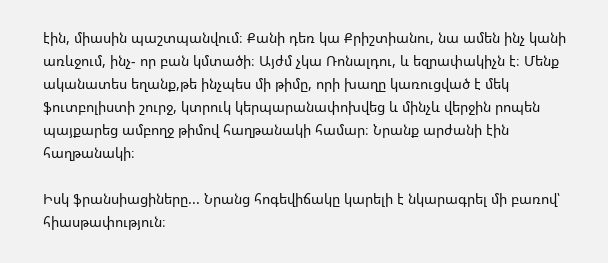էին, միասին պաշտպանվում։ Քանի դեռ կա Քրիշտիանու, նա ամեն ինչ կանի առևջում, ինչ- որ բան կմտածի։ Այժմ չկա Ռոնալդու, և եզրափակիչն է։ Մենք ականատես եղանք,թե ինչպես մի թիմը, որի խաղը կառուցված է մեկ ֆուտբոլիստի շուրջ, կտրուկ կերպարանափոխվեց և մինչև վերջին րոպեն պայքարեց ամբողջ թիմով հաղթանակի համար։ Նրանք արժանի էին հաղթանակի։

Իսկ ֆրանսիացիները... Նրանց հոգեվիճակը կարելի է նկարագրել մի բառով՝ հիասթափություն։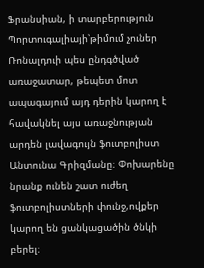Ֆրանսիան, ի տարբերություն Պորտուգալիայի՝թիմում չուներ Ռոնալդուի պես ընդգծված առաջատար, թեպետ մոտ ապագայում այդ դերին կարող է հավակնել այս առաջնության արդեն լավագույն ֆուտբոլիստ Անտունա Գրիզմանը։ Փոխարենը նրանք ունեն շատ ուժեղ ֆուտբոլիստների փունջ,ովքեր կարող են ցանկացածին ծնկի բերել։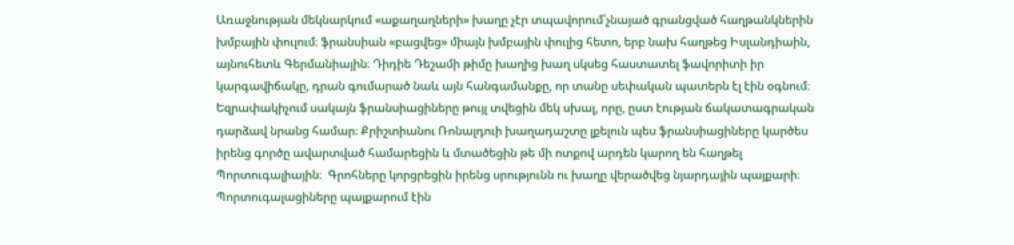Առաջնության մեկնարկում «աքաղաղների» խաղը չէր տպավորում՝չնայած գրանցված հաղթանկներին խմբային փուլում։ ֆրանսիան «բացվեց» միայն խմբային փուլից հետո, երբ նախ հաղթեց Իսլանդիաին, այնուհետև Գերմանիային։ Դիդիե Դեշամի թիմը խաղից խաղ սկսեց հաստատել ֆավորիտի իր կարգավիճակը, դրան գումարած նաև այն հանգամանքը, որ տանը սեփական պատերն էլ էին օգնում։ Եզրափակիչում սակայն ֆրանսիացիները թույլ տվեցին մեկ սխալ, որը, ըստ էության ճակատագրական դարձավ նրանց համար։ Քրիշտիանու Ռոնալդուի խաղադաշտը լքելուն պես ֆրանսիացիները կարծես իրենց գործը ավարտված համարեցին և մտածեցին թե մի ոտքով արդեն կարող են հաղթել Պորտուգալիային։  Գրոհները կորցրեցին իրենց սրությունն ու խաղը վերածվեց նյարդային պայքարի։ Պորտուգալացիները պայքարում էին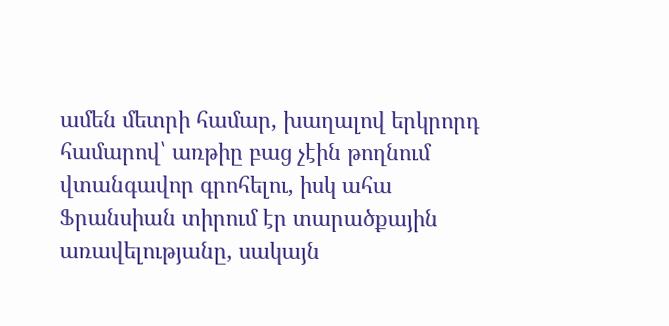ամեն մետրի համար, խաղալով երկրորդ համարով՝ առթիը բաց չէին թողնում վտանգավոր գրոհելու, իսկ ահա Ֆրանսիան տիրում էր տարածքային առավելությանը, սակայն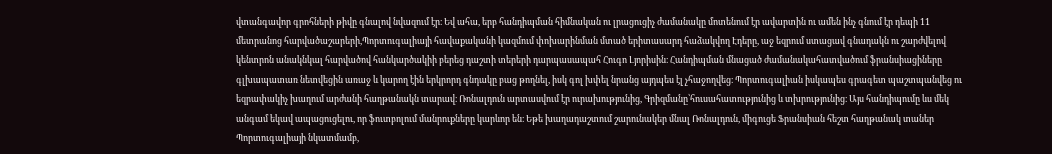վտանգավոր գրոհների թիվը գնալով նվազում էր։ Եվ ահա, երբ հանդիպման հիմնական ու լրացուցիչ ժամանակը մոտենում էր ավարտին ու ամեն ինչ գնում էր դեպի 11 մետրանոց հարվածաշարերի,Պորտուգալիայի հավաքականի կազմում փոխարինման մտած երիտասարդ հաձակվող Էդերը, աջ եզրում ստացավ գնադակն ու շարժվելով կենտրոն անակնկալ հարվածով հանկարծակիի բերեց դաշտի տերերի դարպասապահ Հուգո Լյորիսին։ Հանդիպման մնացած ժամանակահատվածում ֆրանսիացիները գլխապատառ նետվեցին առաջ և կարող էին երկրորդ գնդակը բաց թողնել, իսկ գոլ խփել նրանց այդպես էլ չհաջողվեց։ Պորտուգալիան իսկապես գրագետ պաշտպանվեց ու եզրափակիչ խաղում արժանի հաղթանակն տարավ։ Ռոնալդուն արտասվում էր ուրախությունից, Գրիզմանը՝հուսահատությունից և տխրությունից։ Այս հանդիպումը ևս մեկ անգամ եկավ ապացուցելու, որ ֆուտբոլում մանրուքները կարևոր են։ Եթե խաղադաշտում շարունակեր մնալ Ռոնալդուն, միգուցե Ֆրանսիան հեշտ հաղթանակ տաներ Պորտուգալիայի նկատմամբ,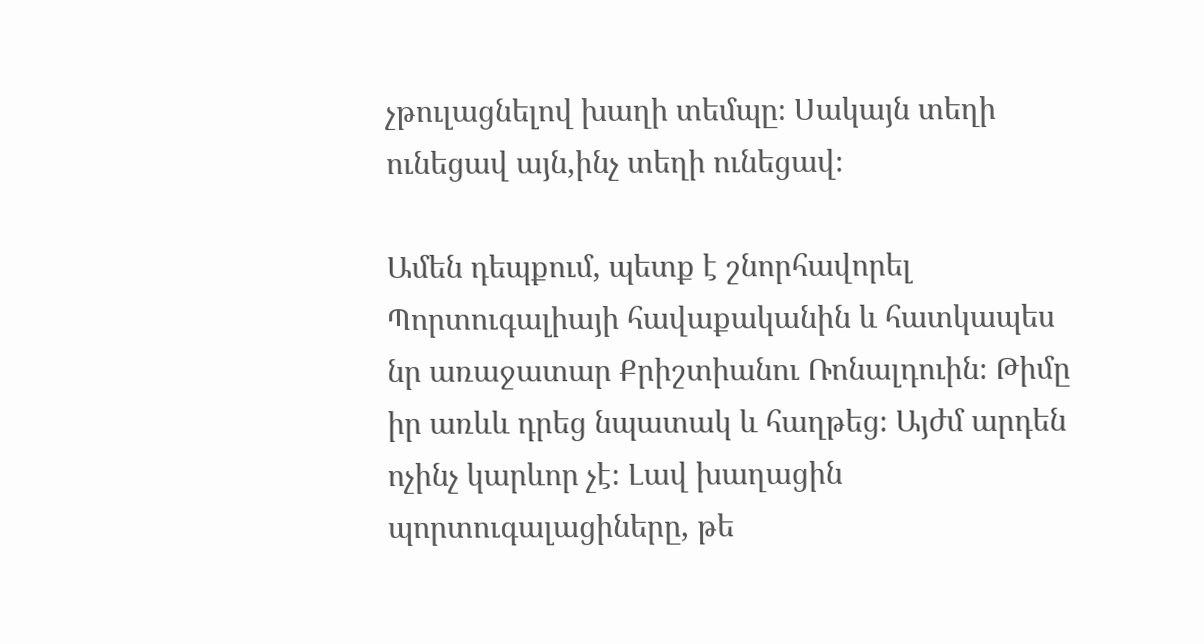չթուլացնելով խաղի տեմպը։ Սակայն տեղի ունեցավ այն,ինչ տեղի ունեցավ։

Ամեն դեպքում, պետք է շնորհավորել Պորտուգալիայի հավաքականին և հատկապես նր առաջատար Քրիշտիանու Ռոնալդուին։ Թիմը իր առևև դրեց նպատակ և հաղթեց։ Այժմ արդեն ոչինչ կարևոր չէ։ Լավ խաղացին պորտուգալացիները, թե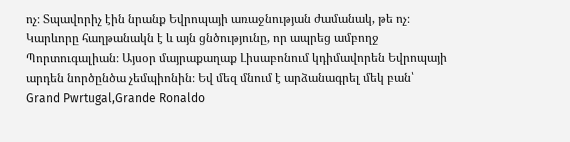ոչ։ Տպավորիչ էին նրանք Եվրոպայի առաջնության ժամանակ, թե ոչ։ Կարևորը հաղթանակն է և այն ցնծությունը, որ ապրեց ամբողջ Պորտուգալիան։ Այսօր մայրաքաղաք Լիսաբոնում կդիմավորեն Եվրոպայի արդեն նործընծա չեմպիոնին։ Եվ մեզ մնում է արձանագրել մեկ բան՝ Grand Pwrtugal,Grande Ronaldo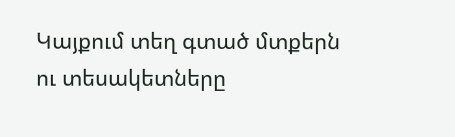Կայքում տեղ գտած մտքերն ու տեսակետները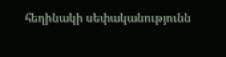հեղինակի սեփականությունն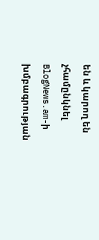են և կարող են չհամընկնել BlogNews.am-ի խմբագրության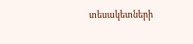տեսակետների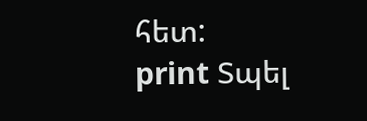հետ:
print Տպել